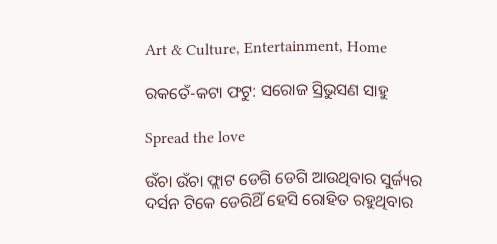Art & Culture, Entertainment, Home

ରକତେଁ-କଟା ଫଟୁ: ସରୋଜ ସ୍ରିଭୁସଣ ସାହୁ

Spread the love

ଉଁଚା ଉଁଚା ଫ୍ଲାଟ ଡେଗି ଡେଗି ଆଉଥିବାର ସୁର୍ଜ୍ୟର ଦର୍ସନ ଟିକେ ଡେରିଥିଁ ହେସି ରୋହିତ ରହୁଥିବାର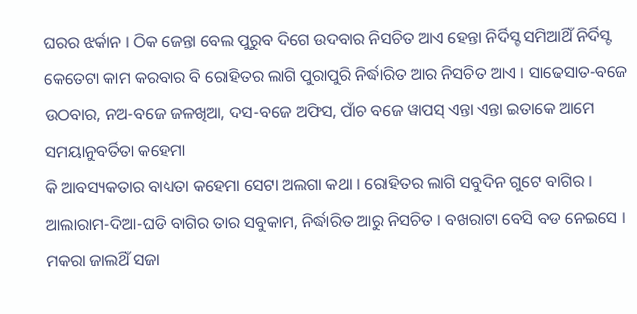ଘରର ଝର୍କାନ । ଠିକ ଜେନ୍ତା ବେଲ ପୁରୁବ ଦିଗେ ଉଦବାର ନିସଚିତ ଆଏ ହେନ୍ତା ନିର୍ଦିସ୍ଟ ସମିଆଥିଁ ନିର୍ଦିସ୍ଟ କେତେଟା କାମ କରବାର ବି ରୋହିତର ଲାଗି ପୁରାପୁରି ନିର୍ଦ୍ଧାରିତ ଆର ନିସଚିତ ଆଏ । ସାଢେସାତ-ବଜେ ଉଠବାର, ନଅ-ବଜେ ଜଳଖିଆ, ଦସ-ବଜେ ଅଫିସ, ପାଁଚ ବଜେ ୱାପସ୍ ଏନ୍ତା ଏନ୍ତା ଇତାକେ ଆମେ ସମୟାନୁବର୍ତିତା କହେମା
କି ଆବସ୍ୟକତାର ବାଧ୍ୟତା କହେମା ସେଟା ଅଲଗା କଥା । ରୋହିତର ଲାଗି ସବୁଦିନ ଗୁଟେ ବାଗିର । ଆଲାରାମ-ଦିଆ-ଘଡି ବାଗିର ତାର ସବୁକାମ, ନିର୍ଦ୍ଧାରିତ ଆରୁ ନିସଚିତ । ବଖରାଟା ବେସି ବଡ ନେଇସେ । ମକରା ଜାଲଥିଁ ସଜା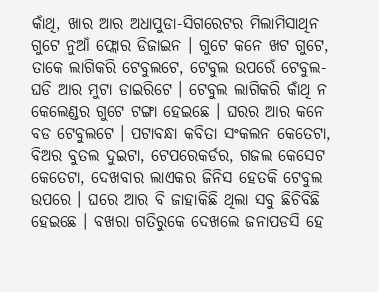କାଁଥି, ଖାର ଆର ଅଧାପୁଡା-ସିଗରେଟର ମିଲାମିସାଥିନ ଗୁଟେ ନୁଆଁ ଫ୍ଲୋର ଡିଜାଇନ । ଗୁଟେ କନେ ଖଟ ଗୁଟେ, ତାକେ ଲାଗିକରି ଟେବୁଲଟେ, ଟେବୁଲ ଉପରେଁ ଟେବୁଲ-ଘଡି ଆର ମୁଟା ଡାଇରିଟେ । ଟେବୁଲ ଲାଗିକରି କାଁଥି ନ କେଲେଣ୍ଡର ଗୁଟେ ଟଙ୍ଗା ହେଇଛେ । ଘରର ଆର କନେ ବଡ ଟେବୁଲଟେ । ପଟାବନ୍ଧା କବିତା ସଂକଲନ କେତେଟା, ବିଅର ବୁତଲ ଦୁଇଟା, ଟେପରେକର୍ଡର, ଗଜଲ କେସେଟ କେତେଟା, ଦେଖବାର ଲାଏକର ଜିନିସ ହେତକି ଟେବୁଲ ଉପରେ । ଘରେ ଆର ବି ଜାହାକିଛି ଥିଲା ସବୁ ଛିଚିବିଛି ହେଇଛେ । ବଖରା ଗତିରୁକେ ଦେଖଲେ ଜନାପଡସି ହେ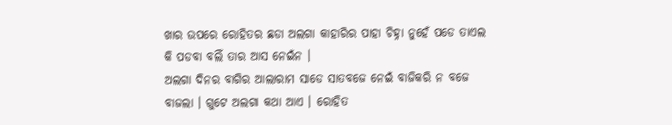ଖାର ଉପରେ ରୋହିତର ଛଡା ଅଲଗା କାହାରିର ପାହା ଚିହ୍ନା ନୁହେଁ ପଡେ ତାଏଲ କି ପଡବା ବଲିଁ ତାର ଆସ ନେଇଁନ ।
ଅଲଗା ଦିନର ବାଗିର ଆଲାରାମ ସାଡେ ସାତବଜେ ନେଇଁ ବାଜିକରି ନ ବଜେ ବାଜଲା । ଗୁଟେ ଅଲଗା କଥା ଆଏ । ରୋହିତ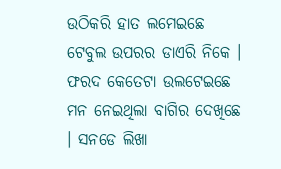ଉଠିକରି ହାତ ଲମେଇଛେ ଟେବୁଲ ଉପରର ଡାଏରି ନିକେ । ଫରଦ କେତେଟା ଉଲଟେଇଛେ  ମନ ନେଇଥିଲା ବାଗିର ଦେଖିଛେ । ସନଡେ ଲିଖା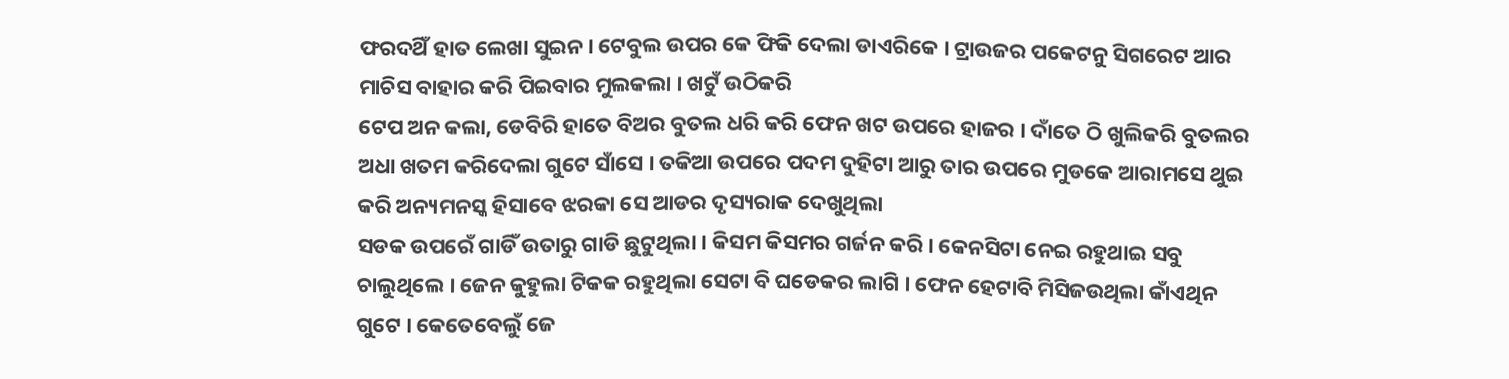ଫରଦଥିଁ ହାତ ଲେଖା ସୁଇନ । ଟେବୁଲ ଉପର କେ ଫିକି ଦେଲା ଡାଏରିକେ । ଟ୍ରାଉଜର ପକେଟନୁ ସିଗରେଟ ଆର ମାଚିସ ବାହାର କରି ପିଇବାର ମୁଲକଲା । ଖଟୁଁ ଉଠିକରି
ଟେପ ଅନ କଲା, ଡେବିରି ହାତେ ବିଅର ବୁତଲ ଧରି କରି ଫେନ ଖଟ ଉପରେ ହାଜର । ଦାଁତେ ଠି ଖୁଲିକରି ବୁତଲର ଅଧା ଖତମ କରିଦେଲା ଗୁଟେ ସାଁସେ । ତକିଆ ଉପରେ ପଦମ ଦୁହିଟା ଆରୁ ତାର ଉପରେ ମୁଡକେ ଆରାମସେ ଥୁଇ କରି ଅନ୍ୟମନସ୍କ ହିସାବେ ଝରକା ସେ ଆଡର ଦୃସ୍ୟରାକ ଦେଖୁଥିଲା
ସଡକ ଉପରେଁ ଗାଡିଁ ଉତାରୁ ଗାଡି ଛୁଟୁଥିଲା । କିସମ କିସମର ଗର୍ଜନ କରି । କେନସିଟା ନେଇ ରହୁଥାଇ ସବୁ ଚାଲୁଥିଲେ । ଜେନ କୁହୁଲା ଟିକକ ରହୁଥିଲା ସେଟା ବି ଘଡେକର ଲାଗି । ଫେନ ହେଟାବି ମିସିଜଉଥିଲା କାଁଏଥିନ ଗୁଟେ । କେତେବେଲୁଁ ଜେ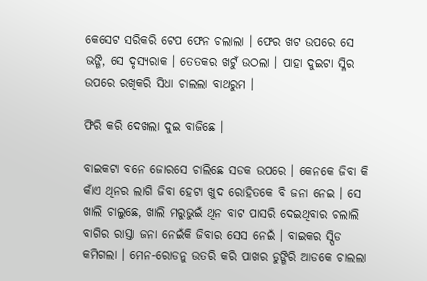କେସେଟ ସରିକରି ଟେପ ଫେନ ଚଲାଲା । ଫେର ଖଟ ଉପରେ ସେ ଭଙ୍ଗି, ସେ ଦୃସ୍ୟରାକ । ତେତକର ଖଟୁଁ ଉଠଲା । ପାହା ଦୁଇଟା ସ୍ଳିର ଉପରେ ରଖିକରି ସିଧା ଚାଲଲା ବାଥରୁମ ।

ଫିରି କରି ଦେଖଲା ଦୁଇ ବାଜିଛେ ।

ବାଇକଟା ବନେ ଜୋରସେ ଚାଲିଛେ ସଡକ ଉପରେ । କେନକେ ଜିବା କି କାଁଏ ଥିନର ଲାଗି ଜିବା ହେଟା ଖୁଦ ରୋହିତକେ ବି ଜନା ନେଇ । ସେ ଖାଲି ଚାଲୁଛେ, ଖାଲି ମରୁଭୁଇଁ ଥିନ ବାଟ ପାସରି ଦେଇଥିବାର ଚଲାଲି ବାଗିର ରାସ୍ତା ଜନା ନେଇଁକି ଜିବାର ସେସ ନେଇଁ । ବାଇକର ସ୍ପିଡ କମିଗଲା । ମେନ-ରୋଡନୁ ଉତରି କରି ପାଖର ଡୁଙ୍ଗିରି ଆଡକେ ଚାଲଲା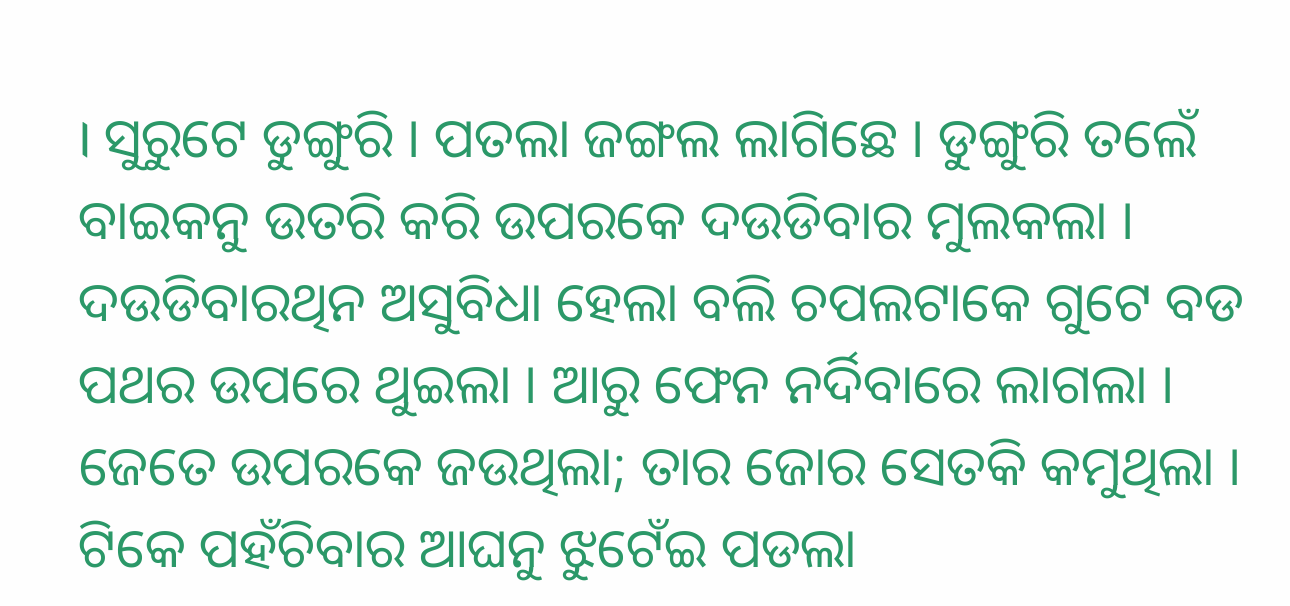। ସୁରୁଟେ ଡୁଙ୍ଗୁରି । ପତଲା ଜଙ୍ଗଲ ଲାଗିଛେ । ଡୁଙ୍ଗୁରି ତଲେଁ ବାଇକନୁ ଉତରି କରି ଉପରକେ ଦଉଡିବାର ମୁଲକଲା । ଦଉଡିବାରଥିନ ଅସୁବିଧା ହେଲା ବଲି ଚପଲଟାକେ ଗୁଟେ ବଡ ପଥର ଉପରେ ଥୁଇଲା । ଆରୁ ଫେନ ନର୍ଦିବାରେ ଲାଗଲା ।
ଜେତେ ଉପରକେ ଜଉଥିଲା; ତାର ଜୋର ସେତକି କମୁଥିଲା । ଟିକେ ପହଁଚିବାର ଆଘନୁ ଝୁଟେଁଇ ପଡଲା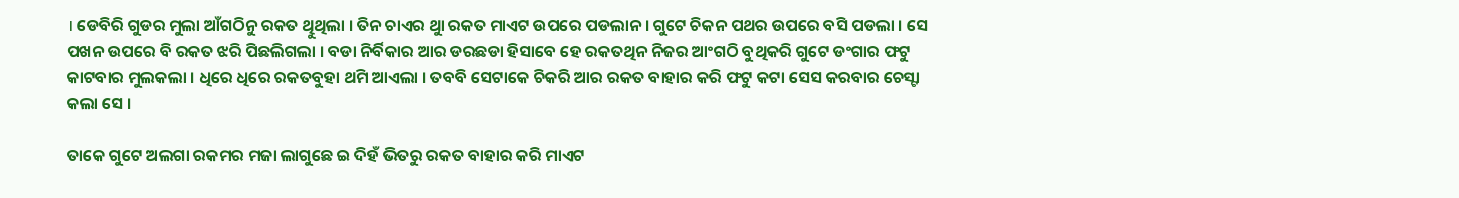। ଡେବିରି ଗୁଡର ମୁଲା ଆଁଗଠିନୁ ରକତ ଥିୁଥିଲା । ତିନ ଚାଏର ଥୁା ରକତ ମାଏଟ ଉପରେ ପଡଲାନ । ଗୁଟେ ଚିକନ ପଥର ଉପରେ ବସି ପଡଲା । ସେ ପଖନ ଉପରେ ବି ରକତ ଝରି ପିଛଲିଗଲା । ବଡା ନିର୍ବିକାର ଆର ଡରଛଡା ହିସାବେ ହେ ରକତଥିନ ନିଜର ଆଂଗଠି ବୁଥିକରି ଗୁଟେ ଡଂଗାର ଫଟୁ କାଟବାର ମୁଲକଲା । ଧିରେ ଧିରେ ରକତବୁହା ଥମି ଆଏଲା । ତବବି ସେଟାକେ ଚିକରି ଆର ରକତ ବାହାର କରି ଫଟୁ କଟା ସେସ କରବାର ଚେସ୍ଟା କଲା ସେ ।

ତାକେ ଗୁଟେ ଅଲଗା ରକମର ମଜା ଲାଗୁଛେ ଇ ଦିହଁ ଭିତରୁ ରକତ ବାହାର କରି ମାଏଟ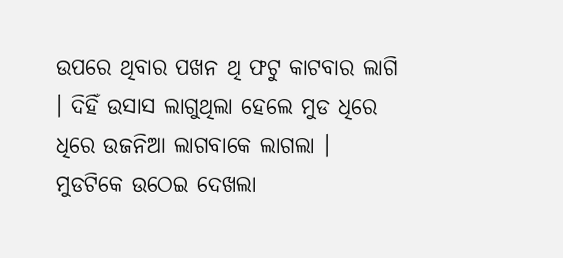ଉପରେ ଥିବାର ପଖନ ଥି ଫଟୁ କାଟବାର ଲାଗି । ଦିହିଁ ଉସାସ ଲାଗୁଥିଲା ହେଲେ ମୁଡ ଧିରେ ଧିରେ ଉଜନିଆ ଲାଗବାକେ ଲାଗଲା । ମୁଡଟିକେ ଉଠେଇ ଦେଖଲା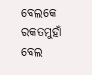ବେଲକେ ରକତମୁହାଁ ବେଲ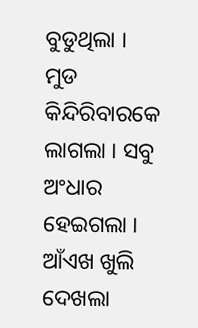ବୁଡୁଥିଲା । ମୁଡ କିନ୍ଦିରିବାରକେ ଲାଗଲା । ସବୁ ଅଂଧାର ହେଇଗଲା । ଆଁଏଖ ଖୁଲି ଦେଖଲା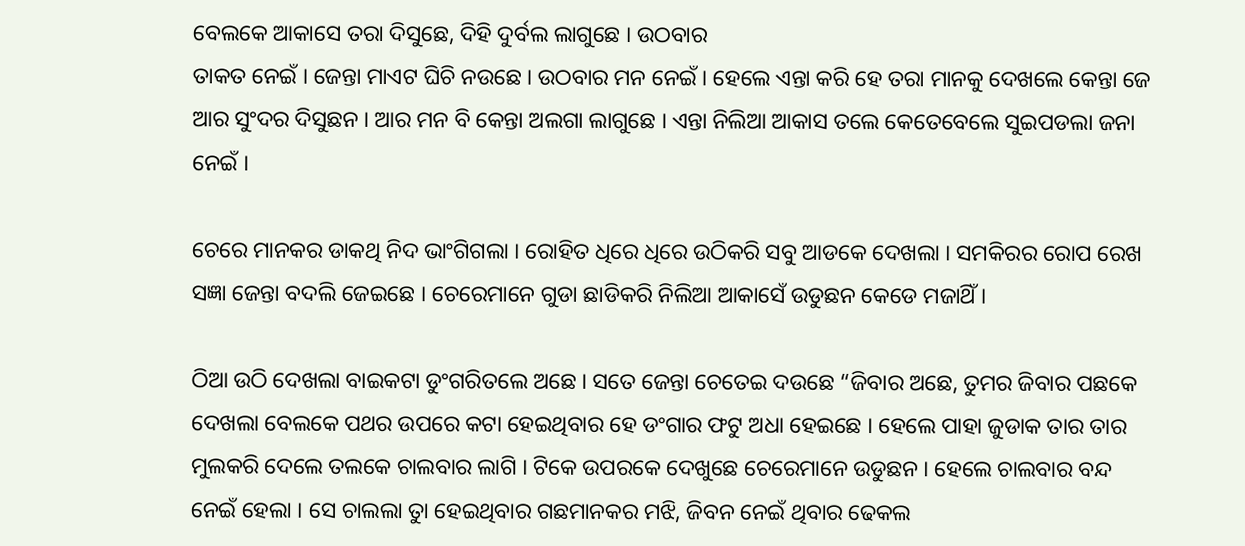ବେଲକେ ଆକାସେ ତରା ଦିସୁଛେ, ଦିହି ଦୁର୍ବଲ ଲାଗୁଛେ । ଉଠବାର
ତାକତ ନେଇଁ । ଜେନ୍ତା ମାଏଟ ଘିଚି ନଉଛେ । ଉଠବାର ମନ ନେଇଁ । ହେଲେ ଏନ୍ତା କରି ହେ ତରା ମାନକୁ ଦେଖଲେ କେନ୍ତା ଜେ ଆର ସୁଂଦର ଦିସୁଛନ । ଆର ମନ ବି କେନ୍ତା ଅଲଗା ଲାଗୁଛେ । ଏନ୍ତା ନିଲିଆ ଆକାସ ତଲେ କେତେବେଲେ ସୁଇପଡଲା ଜନା ନେଇଁ ।

ଚେରେ ମାନକର ଡାକଥି ନିଦ ଭାଂଗିଗଲା । ରୋହିତ ଧିରେ ଧିରେ ଉଠିକରି ସବୁ ଆଡକେ ଦେଖଲା । ସମକିରର ରୋପ ରେଖ ସଜ୍ଞା ଜେନ୍ତା ବଦଲି ଜେଇଛେ । ଚେରେମାନେ ଗୁଡା ଛାଡିକରି ନିଲିଆ ଆକାସେଁ ଉଡୁଛନ କେଡେ ମଜାଥିଁ ।

ଠିଆ ଉଠି ଦେଖଲା ବାଇକଟା ଡୁଂଗରିତଲେ ଅଛେ । ସତେ ଜେନ୍ତା ଚେତେଇ ଦଉଛେ “ଜିବାର ଅଛେ, ତୁମର ଜିବାର ପଛକେ ଦେଖଲା ବେଲକେ ପଥର ଉପରେ କଟା ହେଇଥିବାର ହେ ଡଂଗାର ଫଟୁ ଅଧା ହେଇଛେ । ହେଲେ ପାହା ଜୁଡାକ ତାର ତାର ମୁଲକରି ଦେଲେ ତଲକେ ଚାଲବାର ଲାଗି । ଟିକେ ଉପରକେ ଦେଖୁଛେ ଚେରେମାନେ ଉଡୁଛନ । ହେଲେ ଚାଲବାର ବନ୍ଦ ନେଇଁ ହେଲା । ସେ ଚାଲଲା ତୁା ହେଇଥିବାର ଗଛମାନକର ମଝି, ଜିବନ ନେଇଁ ଥିବାର ଢେକଲ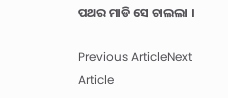ପଥର ମାଡି ସେ ଚାଲଲା ।

Previous ArticleNext Article